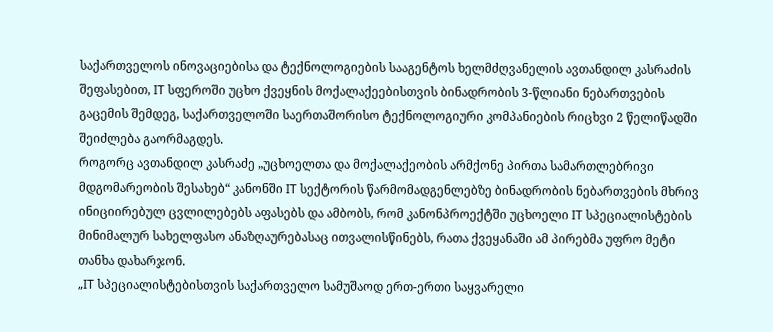საქართველოს ინოვაციებისა და ტექნოლოგიების სააგენტოს ხელმძღვანელის ავთანდილ კასრაძის შეფასებით, IT სფეროში უცხო ქვეყნის მოქალაქეებისთვის ბინადრობის 3-წლიანი ნებართვების გაცემის შემდეგ, საქართველოში საერთაშორისო ტექნოლოგიური კომპანიების რიცხვი 2 წელიწადში შეიძლება გაორმაგდეს.
როგორც ავთანდილ კასრაძე „უცხოელთა და მოქალაქეობის არმქონე პირთა სამართლებრივი მდგომარეობის შესახებ“ კანონში IT სექტორის წარმომადგენლებზე ბინადრობის ნებართვების მხრივ ინიციირებულ ცვლილებებს აფასებს და ამბობს, რომ კანონპროექტში უცხოელი IT სპეციალისტების მინიმალურ სახელფასო ანაზღაურებასაც ითვალისწინებს, რათა ქვეყანაში ამ პირებმა უფრო მეტი თანხა დახარჯონ.
„IT სპეციალისტებისთვის საქართველო სამუშაოდ ერთ-ერთი საყვარელი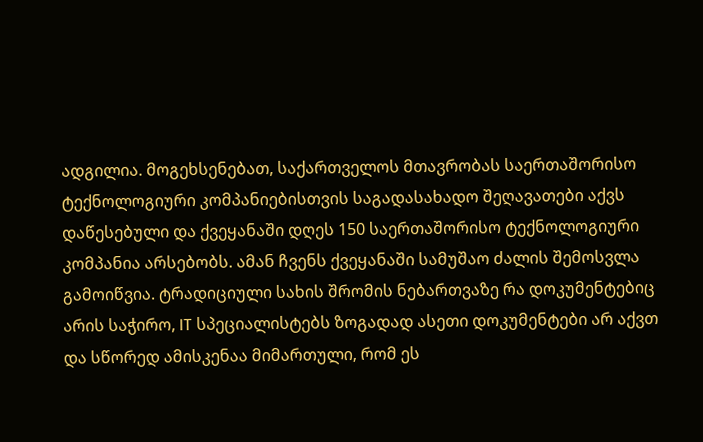ადგილია. მოგეხსენებათ, საქართველოს მთავრობას საერთაშორისო ტექნოლოგიური კომპანიებისთვის საგადასახადო შეღავათები აქვს დაწესებული და ქვეყანაში დღეს 150 საერთაშორისო ტექნოლოგიური კომპანია არსებობს. ამან ჩვენს ქვეყანაში სამუშაო ძალის შემოსვლა გამოიწვია. ტრადიციული სახის შრომის ნებართვაზე რა დოკუმენტებიც არის საჭირო, IT სპეციალისტებს ზოგადად ასეთი დოკუმენტები არ აქვთ და სწორედ ამისკენაა მიმართული, რომ ეს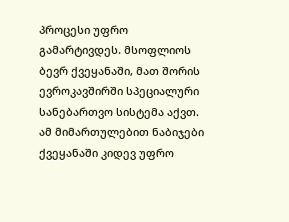პროცესი უფრო გამარტივდეს. მსოფლიოს ბევრ ქვეყანაში, მათ შორის ევროკავშირში სპეციალური სანებართვო სისტემა აქვთ. ამ მიმართულებით ნაბიჯები ქვეყანაში კიდევ უფრო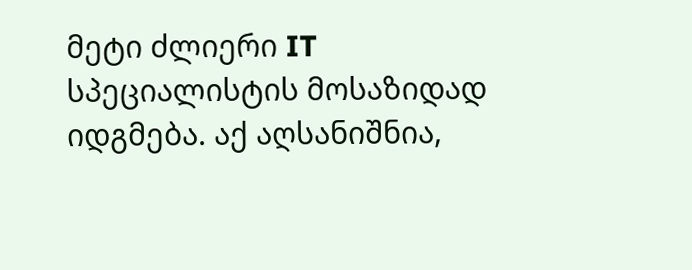მეტი ძლიერი IT სპეციალისტის მოსაზიდად იდგმება. აქ აღსანიშნია,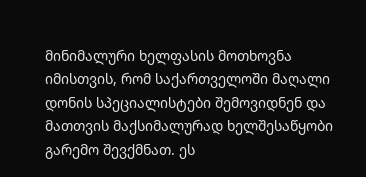მინიმალური ხელფასის მოთხოვნა იმისთვის, რომ საქართველოში მაღალი დონის სპეციალისტები შემოვიდნენ და მათთვის მაქსიმალურად ხელშესაწყობი გარემო შევქმნათ. ეს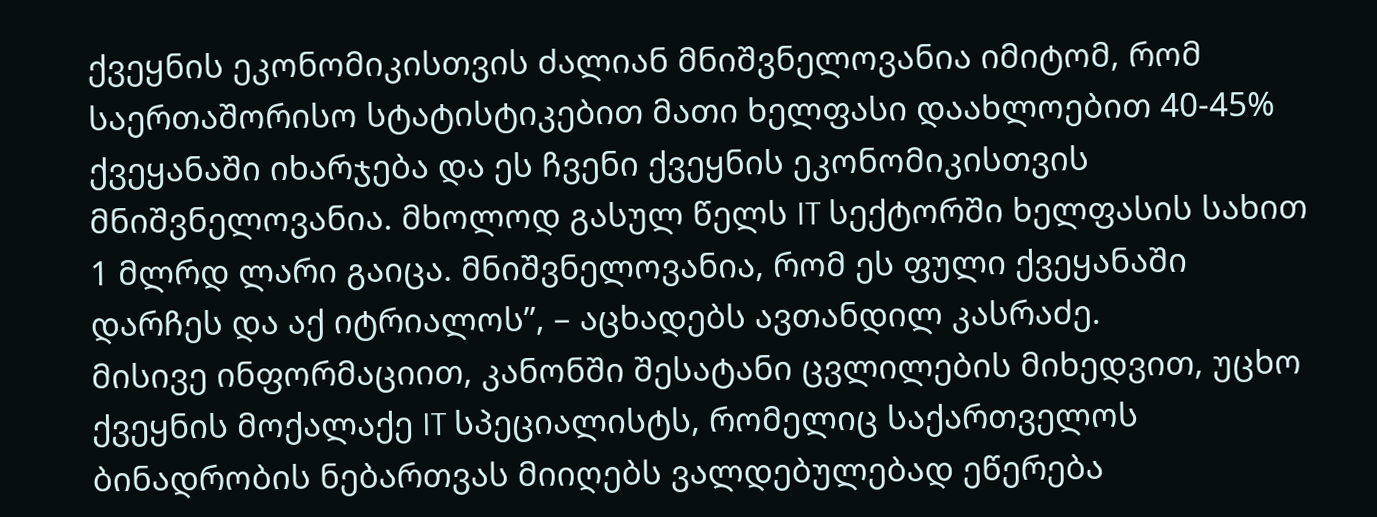ქვეყნის ეკონომიკისთვის ძალიან მნიშვნელოვანია იმიტომ, რომ საერთაშორისო სტატისტიკებით მათი ხელფასი დაახლოებით 40-45% ქვეყანაში იხარჯება და ეს ჩვენი ქვეყნის ეკონომიკისთვის მნიშვნელოვანია. მხოლოდ გასულ წელს IT სექტორში ხელფასის სახით 1 მლრდ ლარი გაიცა. მნიშვნელოვანია, რომ ეს ფული ქვეყანაში დარჩეს და აქ იტრიალოს”, – აცხადებს ავთანდილ კასრაძე.
მისივე ინფორმაციით, კანონში შესატანი ცვლილების მიხედვით, უცხო ქვეყნის მოქალაქე IT სპეციალისტს, რომელიც საქართველოს ბინადრობის ნებართვას მიიღებს ვალდებულებად ეწერება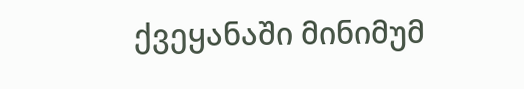ქვეყანაში მინიმუმ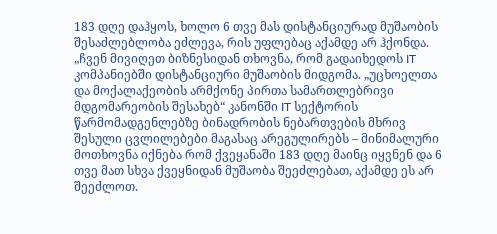183 დღე დაჰყოს, ხოლო 6 თვე მას დისტანციურად მუშაობის შესაძლებლობა ეძლევა, რის უფლებაც აქამდე არ ჰქონდა.
„ჩვენ მივიღეთ ბიზნესიდან თხოვნა, რომ გადაიხედოს IT კომპანიებში დისტანციური მუშაობის მიდგომა. „უცხოელთა და მოქალაქეობის არმქონე პირთა სამართლებრივი მდგომარეობის შესახებ“ კანონში IT სექტორის წარმომადგენლებზე ბინადრობის ნებართვების მხრივ შესული ცვლილებები მაგასაც არეგულირებს – მინიმალური მოთხოვნა იქნება რომ ქვეყანაში 183 დღე მაინც იყვნენ და 6 თვე მათ სხვა ქვეყნიდან მუშაობა შეეძლებათ, აქამდე ეს არ შეეძლოთ.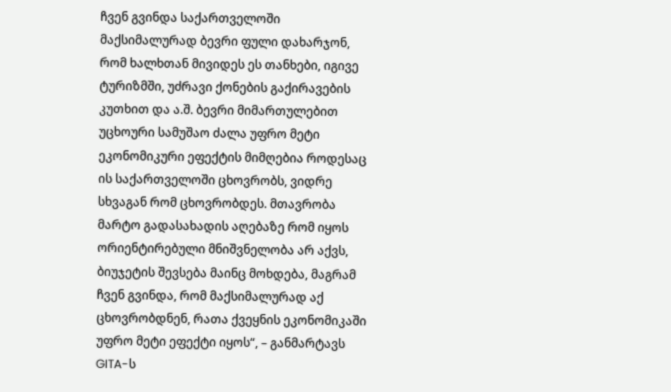ჩვენ გვინდა საქართველოში მაქსიმალურად ბევრი ფული დახარჯონ, რომ ხალხთან მივიდეს ეს თანხები, იგივე ტურიზმში, უძრავი ქონების გაქირავების კუთხით და ა.შ. ბევრი მიმართულებით უცხოური სამუშაო ძალა უფრო მეტი ეკონომიკური ეფექტის მიმღებია როდესაც ის საქართველოში ცხოვრობს, ვიდრე სხვაგან რომ ცხოვრობდეს. მთავრობა მარტო გადასახადის აღებაზე რომ იყოს ორიენტირებული მნიშვნელობა არ აქვს, ბიუჯეტის შევსება მაინც მოხდება, მაგრამ ჩვენ გვინდა, რომ მაქსიმალურად აქ ცხოვრობდნენ, რათა ქვეყნის ეკონომიკაში უფრო მეტი ეფექტი იყოს“, – განმარტავს GITA-ს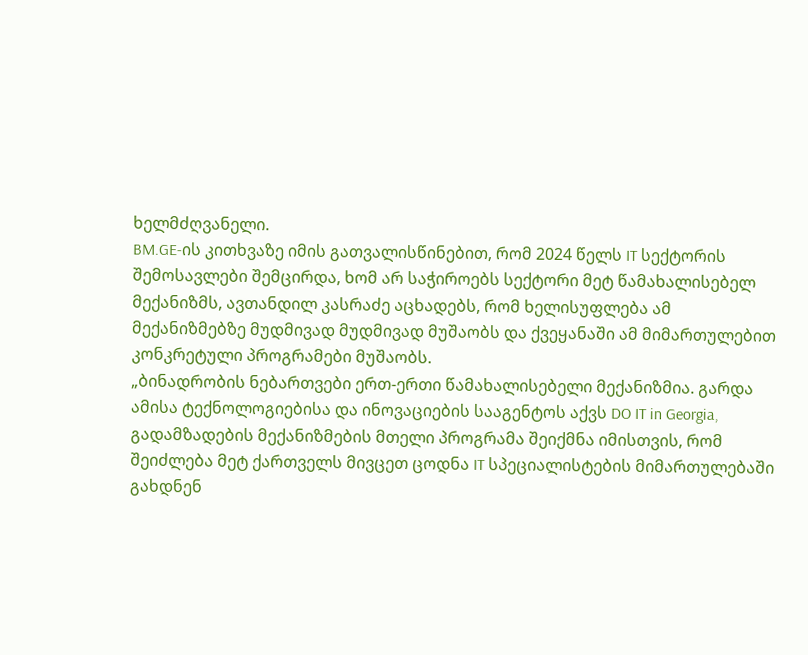ხელმძღვანელი.
BM.GE-ის კითხვაზე იმის გათვალისწინებით, რომ 2024 წელს IT სექტორის შემოსავლები შემცირდა, ხომ არ საჭიროებს სექტორი მეტ წამახალისებელ მექანიზმს, ავთანდილ კასრაძე აცხადებს, რომ ხელისუფლება ამ მექანიზმებზე მუდმივად მუდმივად მუშაობს და ქვეყანაში ამ მიმართულებით კონკრეტული პროგრამები მუშაობს.
„ბინადრობის ნებართვები ერთ-ერთი წამახალისებელი მექანიზმია. გარდა ამისა ტექნოლოგიებისა და ინოვაციების სააგენტოს აქვს DO IT in Georgia, გადამზადების მექანიზმების მთელი პროგრამა შეიქმნა იმისთვის, რომ შეიძლება მეტ ქართველს მივცეთ ცოდნა IT სპეციალისტების მიმართულებაში გახდნენ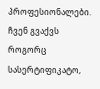პროფესიონალები. ჩვენ გვაქვს როგორც სასერტიფიკატო,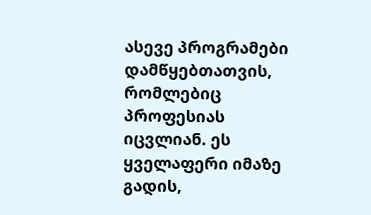ასევე პროგრამები დამწყებთათვის, რომლებიც პროფესიას იცვლიან. ეს ყველაფერი იმაზე გადის,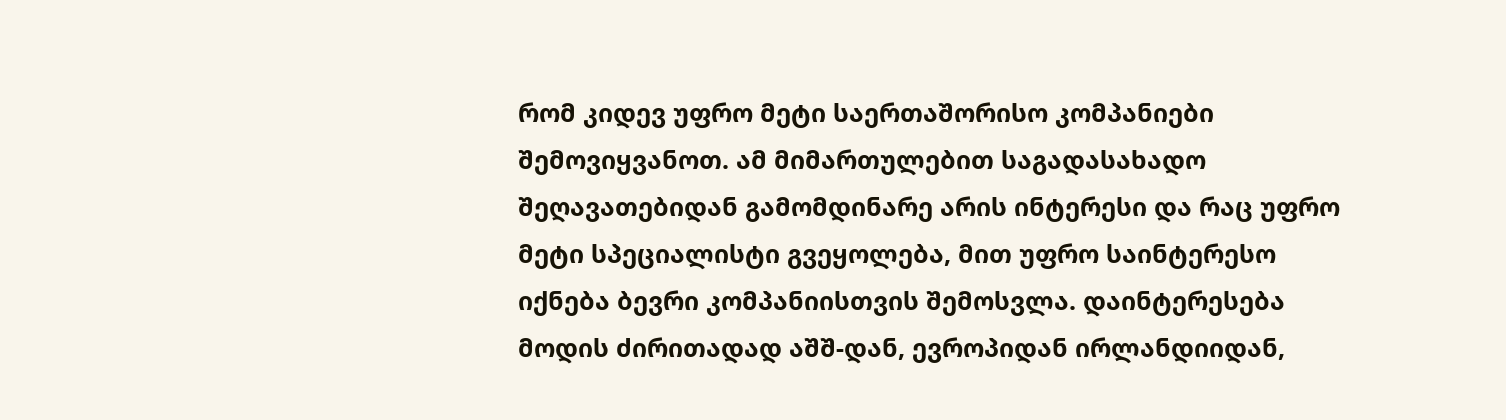რომ კიდევ უფრო მეტი საერთაშორისო კომპანიები შემოვიყვანოთ. ამ მიმართულებით საგადასახადო შეღავათებიდან გამომდინარე არის ინტერესი და რაც უფრო მეტი სპეციალისტი გვეყოლება, მით უფრო საინტერესო იქნება ბევრი კომპანიისთვის შემოსვლა. დაინტერესება მოდის ძირითადად აშშ-დან, ევროპიდან ირლანდიიდან,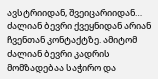ავსტრიიდან, შვეიცარიიდან… ძალიან ბევრი ქვეყნიდან არიან ჩვენთან კონტაქტზე. ამიტომ ძალიან ბევრი კადრის მომზადებაა საჭირო და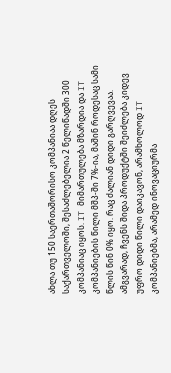ახლა თუ 150 საერთაშორისო კომპანიაა დღეს საქართველოში, შესაძლებელია 2 წელიწადში 300 კომპანიაც იყოს. IT მიმართულება მზარდია და IT კომპანიების წილი მშპ-ში 7%-ია, მაშინ როდესაც სამი წლის წინ 0% იყო. რაც ძალიან დიდი გარღვევაა. ამგვარად, ჩვენს შიდა პროდუქტში შეიძლება კიდევ უფრო დიდი წილი დაიკავონ, არამხოლოდ IT კომპანიებმა, არამედ ინოვაციურმა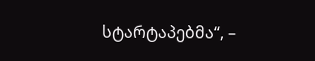სტარტაპებმა“, –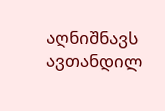აღნიშნავს ავთანდილ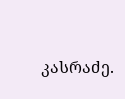კასრაძე.